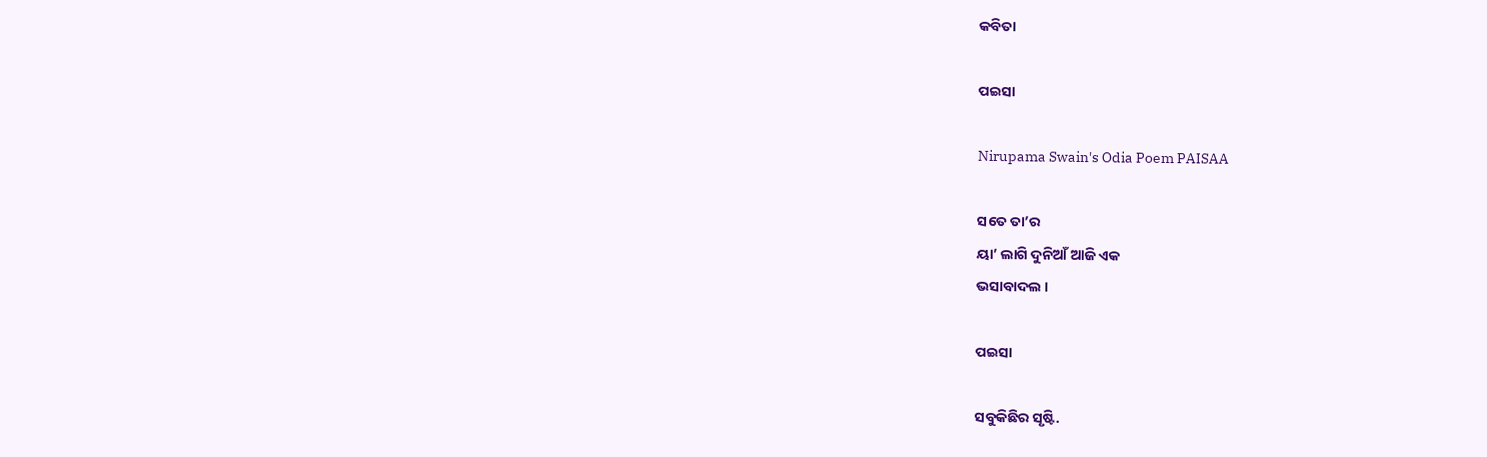କବିତା

ପଇସା

Nirupama Swain's Odia Poem PAISAA

ସତେ ତା’ର
ୟା’ ଲାଗି ଦୁନିଆଁ ଆଜି ଏକ
ଭସାବାଦଲ ।

ପଇସା

ସବୁକିଛିର ସୃଷ୍ଟି.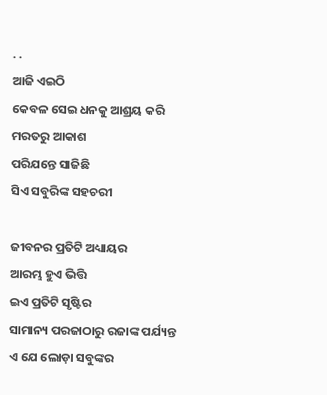. .
ଆଜି ଏଇଠି
କେବଳ ସେଇ ଧନକୁ ଆଶ୍ରୟ କରି
ମରତରୁ ଆକାଶ
ପରିଯନ୍ତେ ସାଜିଛି
ସିଏ ସବୁରିଙ୍କ ସହଚରୀ

ଜୀବନର ପ୍ରତିଟି ଅଧ୍ୟାୟର
ଆରମ୍ଭ ହୁଏ ଭିତ୍ତି
ଇଏ ପ୍ରତିଟି ସୃଷ୍ଟିର
ସାମାନ୍ୟ ପରଜାଠାରୁ ରଜାଙ୍କ ପର୍ଯ୍ୟନ୍ତ
ଏ ଯେ ଲୋଡ଼ା ସବୁଙ୍କର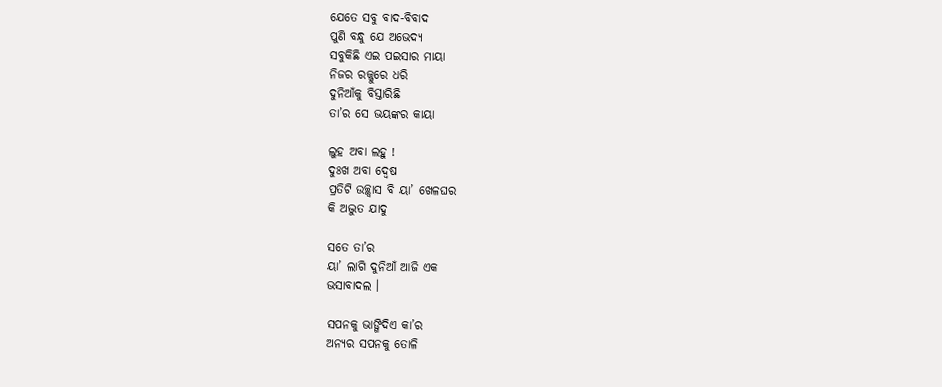ଯେତେ ସବୁ ବାଦ-ବିବାଦ
ପୁଣି ବନ୍ଧୁ ଯେ ଅଭେଦ୍ୟ
ସବୁକିଛି ଏଇ ପଇସାର ମାୟା
ନିଜର ରଜ୍ଜୁରେ ଧରି
ଦୁନିଆଁକୁ ବିସ୍ତାରିଛି
ତା’ର ସେ ଭୟଙ୍କର କାୟା

ଲୁହ ଅବା ଲହୁ !
ଦୁଃଖ ଅବା ଦ୍ୱେଷ
ପ୍ରତିଟି ଉଚ୍ଛ୍ୱାସ ବି ୟା’ ଖେଳଘର
କି ଅଦ୍ଭୁତ ଯାଦୁ

ସତେ ତା’ର
ୟା’ ଲାଗି ଦୁନିଆଁ ଆଜି ଏକ
ଭସାବାଦଲ ।

ସପନକୁ ଭାଙ୍ଗିଦିଏ କା’ର
ଅନ୍ୟର ସପନକୁ ତୋଳି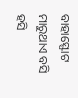ବାହାସ୍ଫୋଟ ମାରୁଥାଏ ବସି
ହସି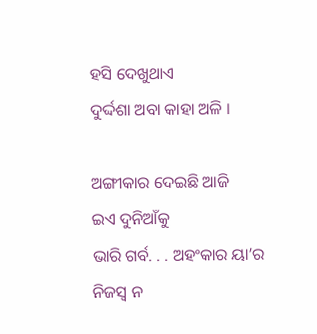ହସି ଦେଖୁଥାଏ
ଦୁର୍ଦ୍ଦଶା ଅବା କାହା ଅଳି ।

ଅଙ୍ଗୀକାର ଦେଇଛି ଆଜି
ଇଏ ଦୁନିଆଁକୁ
ଭାରି ଗର୍ବ. . . ଅହଂକାର ୟା’ର
ନିଜସ୍ୱ ନ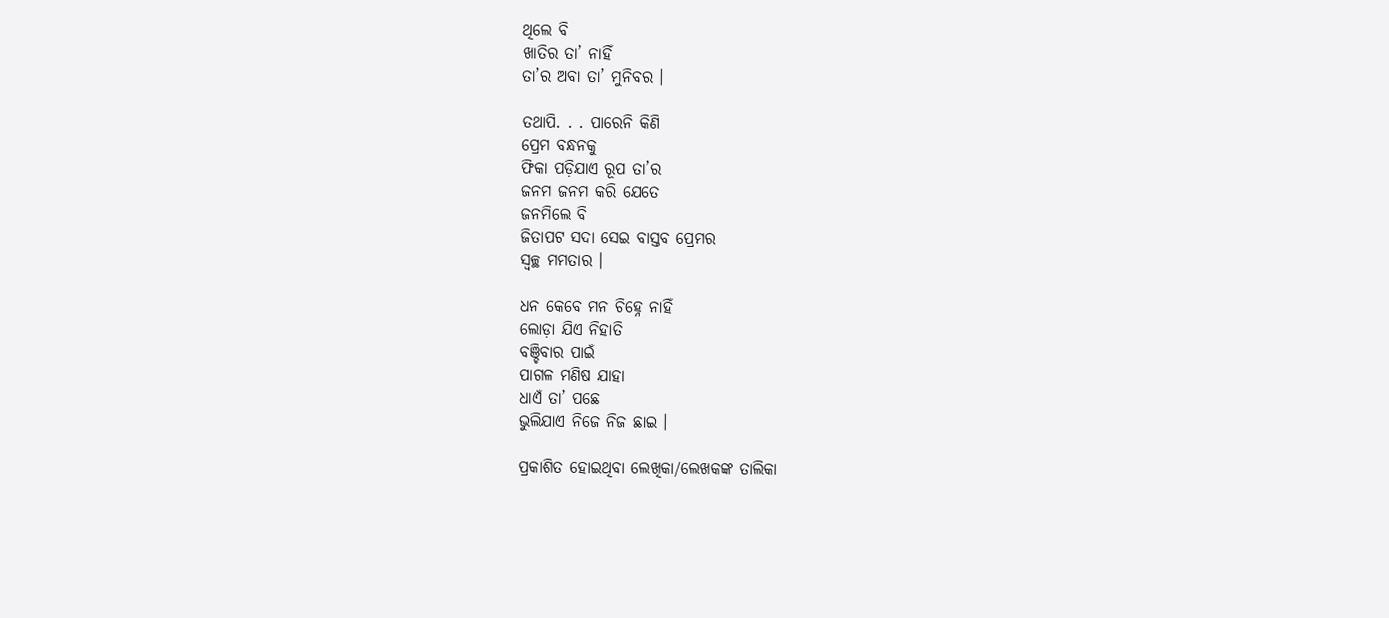ଥିଲେ ବି
ଖାତିର ତା’ ନାହିଁ
ତା’ର ଅବା ତା’ ମୁନିବର ।

ତଥାପି. . . ପାରେନି କିଣି
ପ୍ରେମ ବନ୍ଧନକୁ
ଫିକା ପଡ଼ିଯାଏ ରୂପ ତା’ର
ଜନମ ଜନମ କରି ଯେତେ
ଜନମିଲେ ବି
ଜିତାପଟ ସଦା ସେଇ ବାସ୍ତବ ପ୍ରେମର
ସ୍ୱଚ୍ଛ ମମତାର ।

ଧନ କେବେ ମନ ଚିହ୍ନେ ନାହିଁ
ଲୋଡ଼ା ଯିଏ ନିହାତି
ବଞ୍ଚିବାର ପାଇଁ
ପାଗଳ ମଣିଷ ଯାହା
ଧାଏଁ ତା’ ପଛେ
ଭୁଲିଯାଏ ନିଜେ ନିଜ ଛାଇ ।

ପ୍ରକାଶିତ ହୋଇଥିବା ଲେଖିକା/ଲେଖକଙ୍କ ତାଲିକା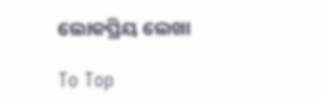ଲୋକପ୍ରିୟ ଲେଖା

To Top